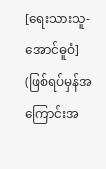[ရေးသားသူ-အောင်ဓူဝံ]
(ဖြစ်ရပ်မှန်အကြောင်းအ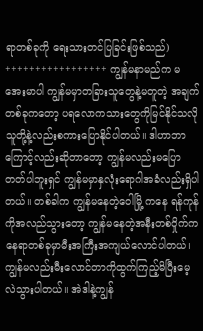ရာတစ်ခုကို ရေးသားတင်ပြခြင်းဖြစ်သည်)
+++++++++++++++++ ကျွန်မနာမည်က မအေးမာပါ ကျွန်မမှာတခြားသူတွေနဲ့မတူတဲ့ အချက်တစ်ခုကတော့ ပရလောကသားတွေကိုမြင်နိုင်သလို သူတို့နဲ့လည်းစကားပြောနိုင်ပါတယ်။ ဒါဟာဘာကြောင့်လည်းဆိုတာတော့ ကျွန်မလည်းမပြောတတ်ပါဘူးရှင် ကျွန်မမှာနှလုံးရောဂါအခံလည်းရှိပါတယ်။ တစ်ခါက ကျွန်မနေတဲ့ဝေါမြို့ ကနေ ရန်ကုန်ကိုအလည်သွားတော့ ကျွန်မနေတဲ့အနီးတစ်ဝှိုက်ကနေရာတစ်ခုမှာမီးအကြီးအကျယ်လောင်ပါတယ်၊ ကျွန်မလည်းမီးလောင်တာကိုထွက်ကြည့်မိပြီးမေ့လဲသွားပါတယ်။ အဲဒါနဲ့ကျွန်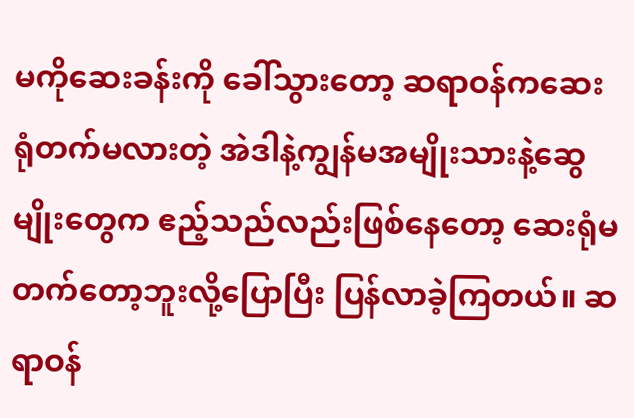မကိုဆေးခန်းကို ခေါ်သွားတော့ ဆရာဝန်ကဆေးရုံတက်မလားတဲ့ အဲဒါနဲ့ကျွန်မအမျိုးသားနဲ့ဆွေမျိုးတွေက ဧည့်သည်လည်းဖြစ်နေတော့ ဆေးရုံမတက်တော့ဘူးလို့ပြောပြီး ပြန်လာခဲ့ကြတယ်။ ဆရာဝန်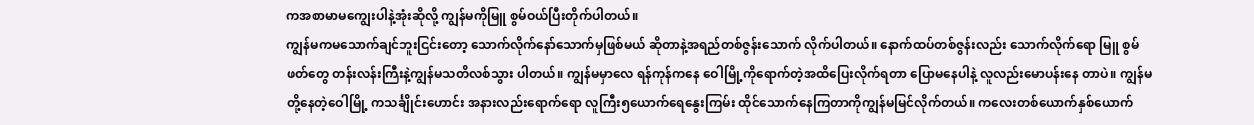ကအစာမာမကျွေးပါနဲ့အုံးဆိုလို့ ကျွန်မကိုမြူ စွမ်ဝယ်ပြီးတိုက်ပါတယ်။
ကျွန်မကမသောက်ချင်ဘူးငြင်းတော့ သောက်လိုက်နော်သောက်မှဖြစ်မယ် ဆိုတာနဲ့အရည်တစ်ဇွန်းသောက် လိုက်ပါတယ်။ နောက်ထပ်တစ်ဇွန်းလည်း သောက်လိုက်ရော မြူ စွမ်ဖတ်တွေ တန်းလန်းကြီးနဲ့ကျွန်မသတိလစ်သွား ပါတယ်။ ကျွန်မမှာလေ ရန်ကုန်ကနေ ဝေါမြို့ကိုရောက်တဲ့အထိပြေးလိုက်ရတာ ပြောမနေပါနဲ့ လူလည်းမောပန်းနေ တာပဲ။ ကျွန်မတို့နေတဲ့ဝေါမြို့ ကသင်္ချိုင်းဟောင်း အနားလည်းရောက်ရော လူကြီး၅ယောက်ရေနွေးကြမ်း ထိုင်သောက်နေကြတာကိုကျွန်မမြင်လိုက်တယ်။ ကလေးတစ်ယောက်နှစ်ယောက်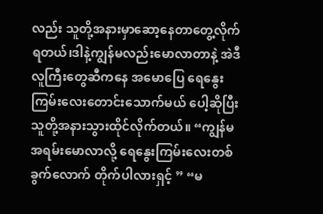လည်း သူတို့အနားမှာဆော့နေတာတွေ့လိုက် ရတယ်၊ဒါနဲ့ကျွန်မလည်းမောလာတာနဲ့ အဲဒီလူကြီးတွေဆီကနေ အမောပြေ ရေနွေးကြမ်းလေးတောင်းသောက်မယ် ပေါ့ဆိုပြီး သူတို့အနားသွားထိုင်လိုက်တယ်။ “ကျွန်မအရမ်းမောလာလို့ ရေနွေးကြမ်းလေးတစ်ခွက်လောက် တိုက်ပါလားရှင့် ” “မ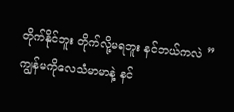တိုက်နိုင်ဘူး တိုက်လို့မရဘူး နင်ဘယ်ကလဲ ” ကျွန်မကိုလေသံမာမာနဲ့ နင်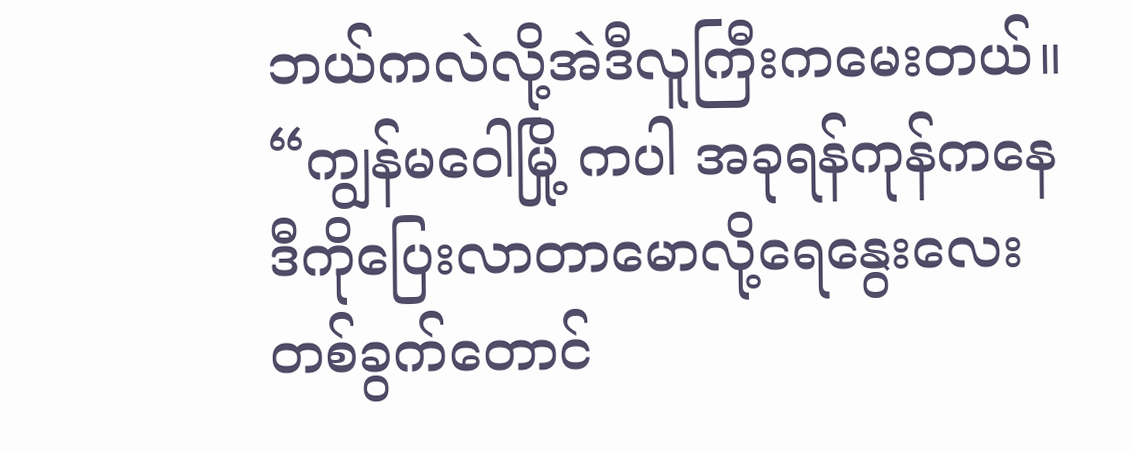ဘယ်ကလဲလို့အဲဒီလူကြီးကမေးတယ်။
“ကျွန်မဝေါမြို့ ကပါ အခုရန်ကုန်ကနေ ဒီကိုပြေးလာတာမောလို့ရေနွေးလေး တစ်ခွက်တောင်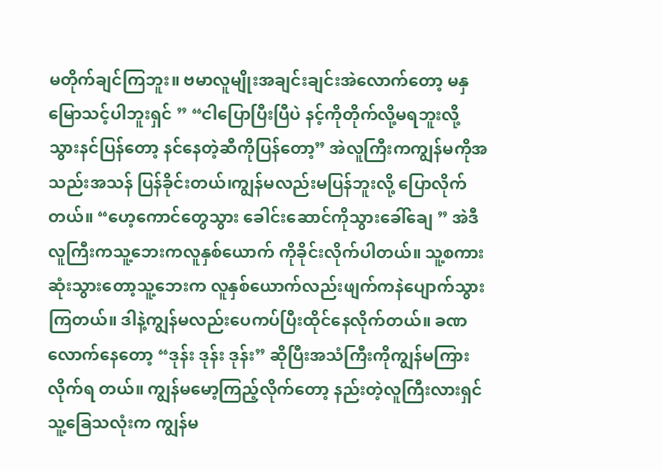မတိုက်ချင်ကြဘူး။ ဗမာလူမျိုးအချင်းချင်းအဲလောက်တော့ မနှမြောသင့်ပါဘူးရှင် ” “ငါပြောပြီးပြီပဲ နင့်ကိုတိုက်လို့မရဘူးလို့ သွားနင်ပြန်တော့ နင်နေတဲ့ဆီကိုပြန်တော့” အဲလူကြီးကကျွန်မကိုအသည်းအသန် ပြန်ခိုင်းတယ်၊ကျွန်မလည်းမပြန်ဘူးလို့ ပြောလိုက်တယ်။ “ဟေ့ကောင်တွေသွား ခေါင်းဆောင်ကိုသွားခေါ်ချေ ” အဲဒီလူကြီးကသူ့ဘေးကလူနှစ်ယောက် ကိုခိုင်းလိုက်ပါတယ်။ သူ့စကားဆုံးသွားတော့သူ့ဘေးက လူနှစ်ယောက်လည်းဖျက်ကနဲပျောက်သွားကြတယ်။ ဒါနဲ့ကျွန်မလည်းပေကပ်ပြီးထိုင်နေလိုက်တယ်။ ခဏလောက်နေတော့ “ဒုန်း ဒုန်း ဒုန်း” ဆိုပြီးအသံကြီးကိုကျွန်မကြားလိုက်ရ တယ်။ ကျွန်မမော့ကြည့်လိုက်တော့ နည်းတဲ့လူကြီးလားရှင် သူ့ခြေသလုံးက ကျွန်မ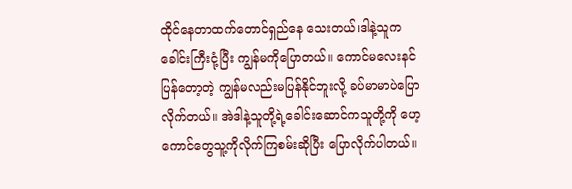ထိုင်နေတာထက်တောင်ရှည်နေ သေးတယ်၊ဒါနဲ့သူကခေါင်းကြီးငုံ့ပြီး ကျွန်မကိုပြောတယ်။ ကောင်မလေးနင်ပြန်တော့တဲ့ ကျွန်မလည်းမပြန်နိုင်ဘူးလို့ ခပ်မာမာပဲပြောလိုက်တယ်။ အဲဒါနဲ့သူတို့ရဲ့ခေါင်းဆောင်ကသူတို့ကို ဟေ့ကောင်တွေသူ့ကိုလိုက်ကြစမ်းဆိုပြီး ပြောလိုက်ပါတယ်။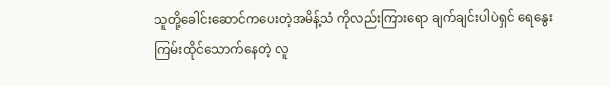သူတို့ခေါင်းဆောင်ကပေးတဲ့အမိန့်သံ ကိုလည်းကြားရော ချက်ချင်းပါပဲရှင် ရေနွေးကြမ်းထိုင်သောက်နေတဲ့ လူ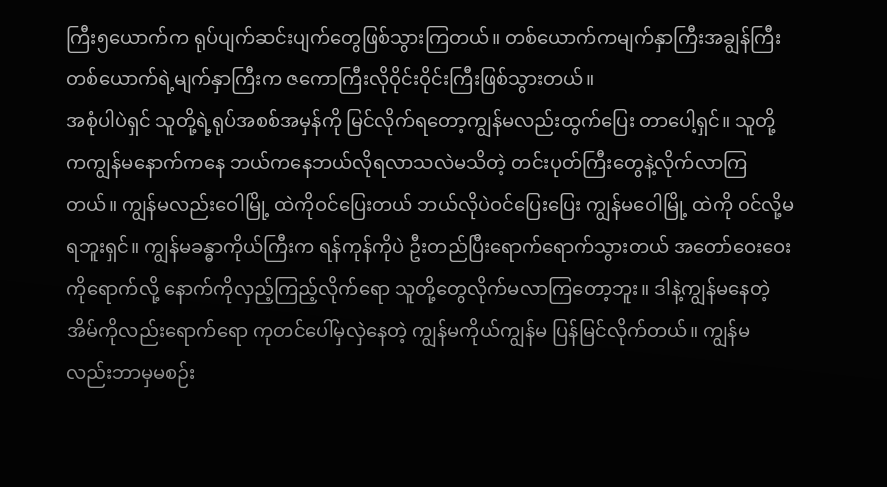ကြီး၅ယောက်က ရုပ်ပျက်ဆင်းပျက်တွေဖြစ်သွားကြတယ်။ တစ်ယောက်ကမျက်နှာကြီးအချွန်ကြီး တစ်ယောက်ရဲ့မျက်နှာကြီးက ဇကောကြီးလိုဝိုင်းဝိုင်းကြီးဖြစ်သွားတယ်။
အစုံပါပဲရှင် သူတို့ရဲ့ရုပ်အစစ်အမှန်ကို မြင်လိုက်ရတော့ကျွန်မလည်းထွက်ပြေး တာပေါ့ရှင်။ သူတို့ကကျွန်မနောက်ကနေ ဘယ်ကနေဘယ်လိုရလာသလဲမသိတဲ့ တင်းပုတ်ကြီးတွေနဲ့လိုက်လာကြတယ်။ ကျွန်မလည်းဝေါမြို့ ထဲကိုဝင်ပြေးတယ် ဘယ်လိုပဲဝင်ပြေးပြေး ကျွန်မဝေါမြို့ ထဲကို ဝင်လို့မရဘူးရှင်။ ကျွန်မခန္ဓာကိုယ်ကြီးက ရန်ကုန်ကိုပဲ ဦးတည်ပြီးရောက်ရောက်သွားတယ် အတော်ဝေးဝေးကိုရောက်လို့ နောက်ကိုလှည့်ကြည့်လိုက်ရော သူတို့တွေလိုက်မလာကြတော့ဘူး။ ဒါနဲ့ကျွန်မနေတဲ့အိမ်ကိုလည်းရောက်ရော ကုတင်ပေါ်မှလှဲနေတဲ့ ကျွန်မကိုယ်ကျွန်မ ပြန်မြင်လိုက်တယ်။ ကျွန်မလည်းဘာမှမစဉ်း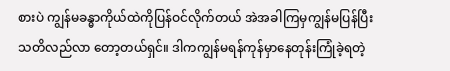စားပဲ ကျွန်မခန္ဓာကိုယ်ထဲကိုပြန်ဝင်လိုက်တယ် အဲအခါကြမှကျွန်မပြန်ပြီးသတိလည်လာ တော့တယ်ရှင်။ ဒါကကျွန်မရန်ကုန်မှာနေတုန်းကြုံခဲ့ရတဲ့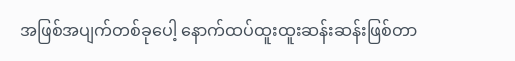အဖြစ်အပျက်တစ်ခုပေါ့ နောက်ထပ်ထူးထူးဆန်းဆန်းဖြစ်တာ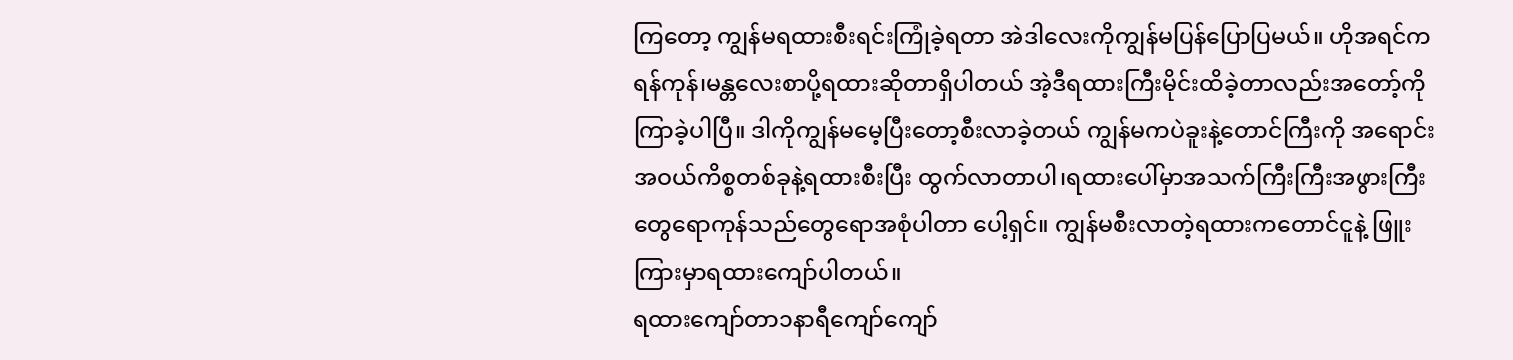ကြတော့ ကျွန်မရထားစီးရင်းကြုံခဲ့ရတာ အဲဒါလေးကိုကျွန်မပြန်ပြောပြမယ်။ ဟိုအရင်ကရန်ကုန်၊မန္တလေးစာပို့ရထားဆိုတာရှိပါတယ် အဲ့ဒီရထားကြီးမိုင်းထိခဲ့တာလည်းအတော့်ကိုကြာခဲ့ပါပြီ။ ဒါကိုကျွန်မမေ့ပြီးတော့စီးလာခဲ့တယ် ကျွန်မကပဲခူးနဲ့တောင်ကြီးကို အရောင်းအဝယ်ကိစ္စတစ်ခုနဲ့ရထားစီးပြီး ထွက်လာတာပါ၊ရထားပေါ်မှာအသက်ကြီးကြီးအဖွားကြီး တွေရောကုန်သည်တွေရောအစုံပါတာ ပေါ့ရှင်။ ကျွန်မစီးလာတဲ့ရထားကတောင်ငူနဲ့ ဖြူးကြားမှာရထားကျော်ပါတယ်။
ရထားကျော်တာ၁နာရီကျော်ကျော်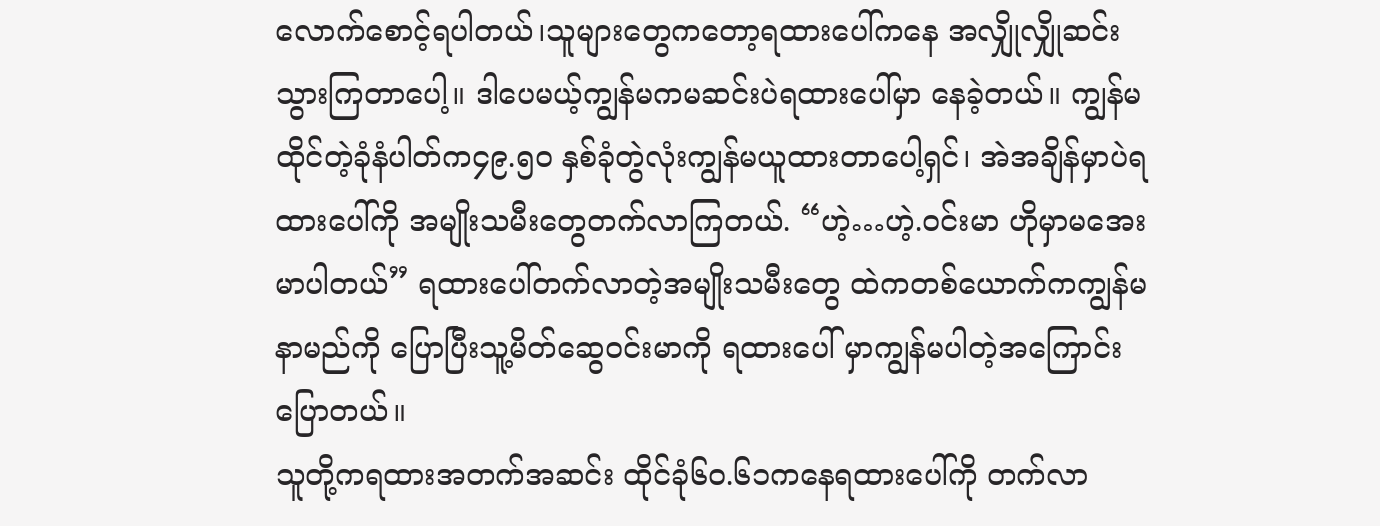လောက်စောင့်ရပါတယ်၊သူများတွေကတော့ရထားပေါ်ကနေ အလျှိုလျှိုဆင်းသွားကြတာပေါ့။ ဒါပေမယ့်ကျွန်မကမဆင်းပဲရထားပေါ်မှာ နေခဲ့တယ်။ ကျွန်မထိုင်တဲ့ခုံနံပါတ်က၄၉.၅၀ နှစ်ခုံတွဲလုံးကျွန်မယူထားတာပေါ့ရှင်၊ အဲအချိန်မှာပဲရထားပေါ်ကို အမျိုးသမီးတွေတက်လာကြတယ်. “ဟဲ့…ဟဲ့.ဝင်းမာ ဟိုမှာမအေးမာပါတယ်” ရထားပေါ်တက်လာတဲ့အမျိုးသမီးတွေ ထဲကတစ်ယောက်ကကျွန်မနာမည်ကို ပြောပြီးသူ့မိတ်ဆွေဝင်းမာကို ရထားပေါ် မှာကျွန်မပါတဲ့အကြောင်းပြောတယ်။
သူတို့ကရထားအတက်အဆင်း ထိုင်ခုံ၆၀.၆၁ကနေရထားပေါ်ကို တက်လာ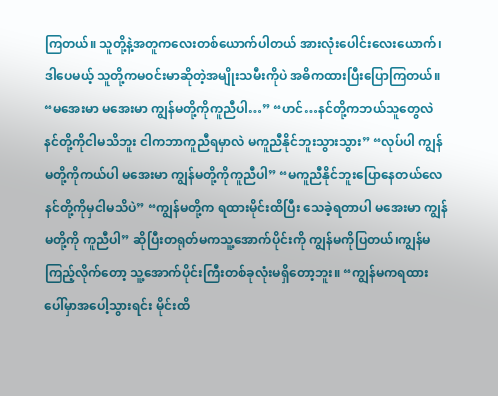ကြတယ်။ သူတို့နဲ့အတူကလေးတစ်ယောက်ပါတယ် အားလုံးပေါင်းလေးယောက်၊ဒါပေမယ့် သူတို့ကမဝင်းမာဆိုတဲ့အမျိုးသမီးကိုပဲ အဓိကထားပြီးပြောကြတယ်။ “မအေးမာ မအေးမာ ကျွန်မတို့ကိုကူညီပါ…” “ဟင်…နင်တို့ကဘယ်သူတွေလဲ နင်တို့ကိုငါမသိဘူး ငါကဘာကူညီရမှာလဲ မကူညီနိုင်ဘူးသွားသွား” “လုပ်ပါ ကျွန်မတို့ကိုကယ်ပါ မအေးမာ ကျွန်မတို့ကိုကူညီပါ” “မကူညီနိုင်ဘူးပြောနေတယ်လေ နင်တို့ကိုမှငါမသိပဲ” “ကျွန်မတို့က ရထားမိုင်းထိပြီး သေခဲ့ရတာပါ မအေးမာ ကျွန်မတို့ကို ကူညီပါ” ဆိုပြီးတရုတ်မကသူ့အောက်ပိုင်းကို ကျွန်မကိုပြတယ်၊ကျွန်မကြည့်လိုက်တော့ သူ့အောက်ပိုင်းကြီးတစ်ခုလုံးမရှိတော့ဘူး။ “ကျွန်မကရထားပေါ်မှာအပေါ့သွားရင်း မိုင်းထိ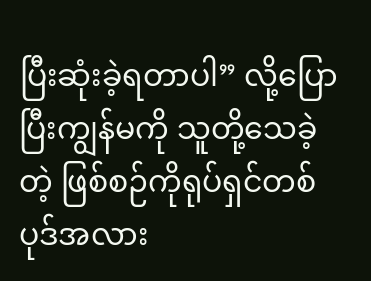ပြီးဆုံးခဲ့ရတာပါ” လို့ပြောပြီးကျွန်မကို သူတို့သေခဲ့တဲ့ ဖြစ်စဉ်ကိုရုပ်ရှင်တစ်ပုဒ်အလား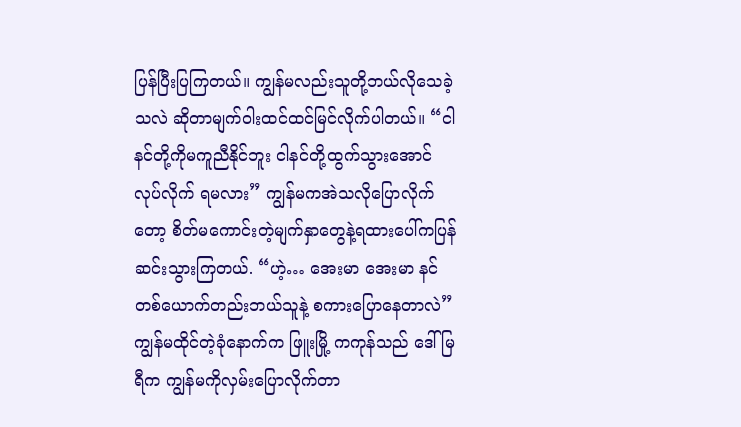ပြန်ပြီးပြကြတယ်။ ကျွန်မလည်းသူတို့ဘယ်လိုသေခဲ့သလဲ ဆိုတာမျက်ဝါးထင်ထင်မြင်လိုက်ပါတယ်။ “ငါနင်တို့ကိုမကူညီနိုင်ဘူး ငါနင်တို့ထွက်သွားအောင်လုပ်လိုက် ရမလား” ကျွန်မကအဲသလိုပြောလိုက်တော့ စိတ်မကောင်းတဲ့မျက်နှာတွေနဲ့ရထားပေါ်ကပြန်ဆင်းသွားကြတယ်. “ဟဲ့… အေးမာ အေးမာ နင်တစ်ယောက်တည်းဘယ်သူနဲ့ စကားပြောနေတာလဲ” ကျွန်မထိုင်တဲ့ခုံနောက်က ဖြူးမြို့ ကကုန်သည် ဒေါ်မြရီက ကျွန်မကိုလှမ်းပြောလိုက်တာ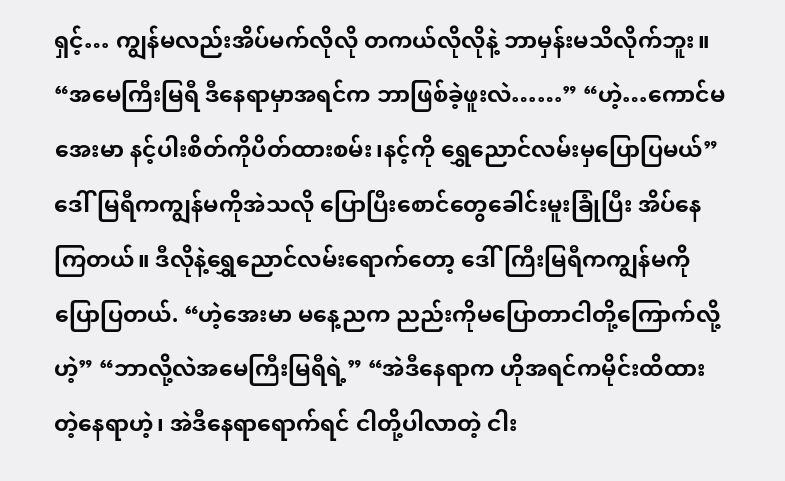ရှင့်… ကျွန်မလည်းအိပ်မက်လိုလို တကယ်လိုလိုနဲ့ ဘာမှန်းမသိလိုက်ဘူး။
“အမေကြီးမြရီ ဒီနေရာမှာအရင်က ဘာဖြစ်ခဲ့ဖူးလဲ……” “ဟဲ့…ကောင်မအေးမာ နင့်ပါးစိတ်ကိုပိတ်ထားစမ်း၊နင့်ကို ရွှေညောင်လမ်းမှပြောပြမယ်” ဒေါ်မြရီကကျွန်မကိုအဲသလို ပြောပြီးစောင်တွေခေါင်းမူးခြုံပြီး အိပ်နေကြတယ်။ ဒီလိုနဲ့ရွှေညောင်လမ်းရောက်တော့ ဒေါ်ကြီးမြရီကကျွန်မကိုပြောပြတယ်. “ဟဲ့အေးမာ မနေ့ညက ညည်းကိုမပြောတာငါတို့ကြောက်လို့ဟဲ့” “ဘာလို့လဲအမေကြီးမြရီရဲ့” “အဲဒီနေရာက ဟိုအရင်ကမိုင်းထိထားတဲ့နေရာဟဲ့၊ အဲဒီနေရာရောက်ရင် ငါတို့ပါလာတဲ့ ငါး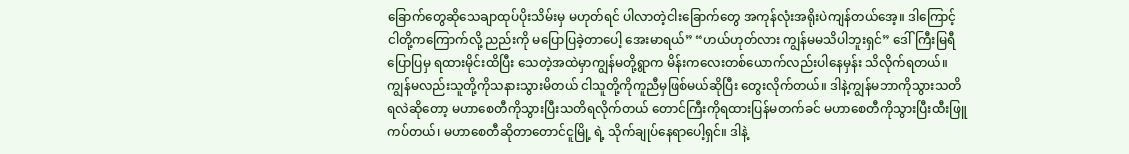ခြောက်တွေဆိုသေချာထုပ်ပိုးသိမ်းမှ မဟုတ်ရင် ပါလာတဲ့ငါးခြောက်တွေ အကုန်လုံးအရိုးပဲကျန်တယ်အေ့။ ဒါကြောင့်ငါတို့ကကြောက်လို့ ညည်းကို မပြောပြခဲ့တာပေါ့ အေးမာရယ်” “ဟယ်ဟုတ်လား ကျွန်မမသိပါဘူးရှင်” ဒေါ်ကြီးမြရီပြောပြမှ ရထားမိုင်းထိပြီး သေတဲ့အထဲမှာကျွန်မတို့ရွာက မိန်းကလေးတစ်ယောက်လည်းပါနေမှန်း သိလိုက်ရတယ်။ ကျွန်မလည်းသူတို့ကိုသနားသွားမိတယ် ငါသူတို့ကိုကူညီမှဖြစ်မယ်ဆိုပြီး တွေးလိုက်တယ်။ ဒါနဲ့ကျွန်မဘာကိုသွားသတိရလဲဆိုတော့ မဟာစေတီကိုသွားပြီးသတိရလိုက်တယ် တောင်ကြီးကိုရထားပြန်မတက်ခင် မဟာစေတီကိုသွားပြီးထီးဖြူကပ်တယ်၊ မဟာစေတီဆိုတာတောင်ငူမြို့ ရဲ့ သိုက်ချုပ်နေရာပေါ့ရှင်။ ဒါနဲ့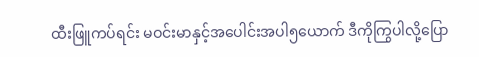ထီးဖြူကပ်ရင်း မဝင်းမာနှင့်အပေါင်းအပါ၅ယောက် ဒီကိုကြွပါလို့ပြော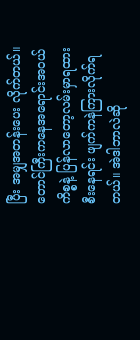ပြီး အမျှအတန်းပေး လိုက်တယ်။
တောင်ကြီးကနေအရောင်းအဝယ်ကိစ္စနဲ့ ပြန်လာတော့လမ်းမှာရထားစီးနေရင်း ဖျက်ကနဲကြားလိုက်ရတယ်။ အဲဒါဘာလဲဆို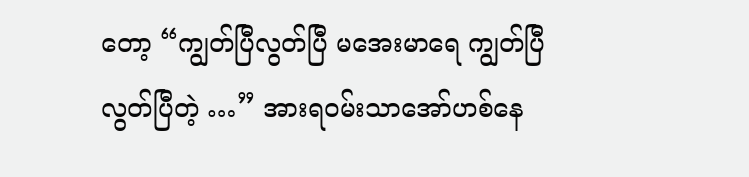တော့ “ကျွတ်ပြီလွတ်ပြီ မအေးမာရေ ကျွတ်ပြီလွတ်ပြီတဲ့ …” အားရဝမ်းသာအော်ဟစ်နေ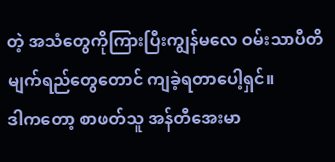တဲ့ အသံတွေကိုကြားပြီးကျွန်မလေ ဝမ်းသာပီတိမျက်ရည်တွေတောင် ကျခဲ့ရတာပေါ့ရှင်။
ဒါကတော့ စာဖတ်သူ အန်တီအေးမာ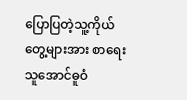ပြောပြတဲ့သူ့ကိုယ်တွေ့များအား စာရေးသူအောင်ဓူဝံ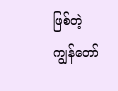ဖြစ်တဲ့ကျွန်တော်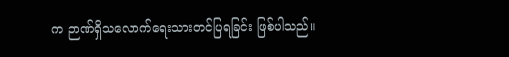က ဉာဏ်ရှိသလောက်ရေးသားတင်ပြရခြင်း ဖြစ်ပါသည်။